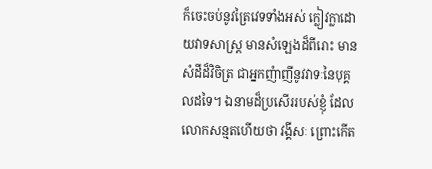ក៏ចេះចប់នូវត្រៃវេទទាំងអស់ ក្លៀវក្លាដោយវាទសាស្រ្ត មានសំឡេងដ៏ពីរោះ មានសំដីដ៏វិចិត្រ ជាអ្នកញំាញីនូវវាទៈនៃបុគ្គលដទៃ។ ឯនាមដ៏ប្រសើររបស់ខ្ញុំ ដែលលោកសន្មតហើយថា វង្គីសៈ ព្រោះកើត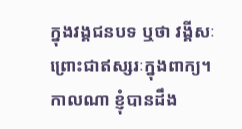ក្នុងវង្គជនបទ ឬថា វង្គីសៈ ព្រោះជាឥស្សរៈក្នុងពាក្យ។ កាលណា ខ្ញុំបានដឹង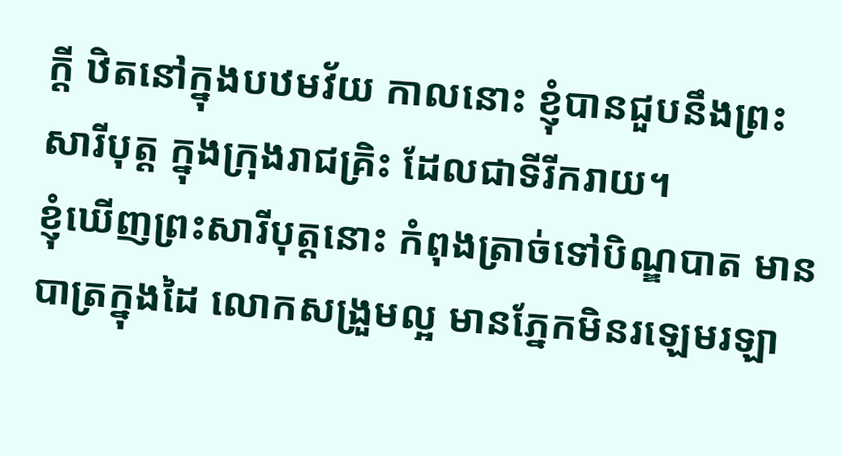ក្តី ឋិតនៅក្នុងបឋមវ័យ កាលនោះ ខ្ញុំបានជួបនឹងព្រះសារីបុត្ត ក្នុងក្រុងរាជគ្រិះ ដែលជាទីរីករាយ។
ខ្ញុំឃើញព្រះសារីបុត្តនោះ កំពុងត្រាច់ទៅបិណ្ឌបាត មានបាត្រក្នុងដៃ លោកសង្រួមល្អ មានភ្នែកមិនរឡេមរឡា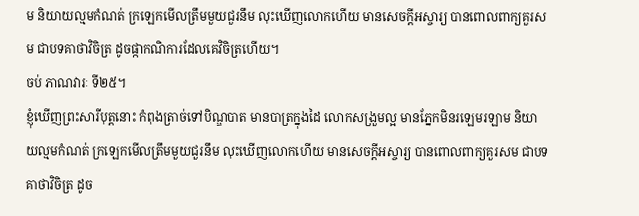ម និយាយល្មមកំណត់ ក្រឡេកមើលត្រឹមមួយជួរនឹម លុះឃើញលោកហើយ មានសេចក្តីអស្ចារ្យ បានពោលពាក្យគួរសម ជាបទគាថាវិចិត្រ ដូចផ្កាកណិការដែលគេវិចិត្រហើយ។
ចប់ ភាណវារៈ ទី២៥។
ខ្ញុំឃើញព្រះសារីបុត្តនោះ កំពុងត្រាច់ទៅបិណ្ឌបាត មានបាត្រក្នុងដៃ លោកសង្រួមល្អ មានភ្នែកមិនរឡេមរឡាម និយាយល្មមកំណត់ ក្រឡេកមើលត្រឹមមួយជួរនឹម លុះឃើញលោកហើយ មានសេចក្តីអស្ចារ្យ បានពោលពាក្យគួរសម ជាបទគាថាវិចិត្រ ដូច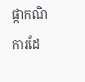ផ្កាកណិការដែ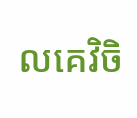លគេវិចិ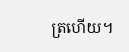ត្រហើយ។